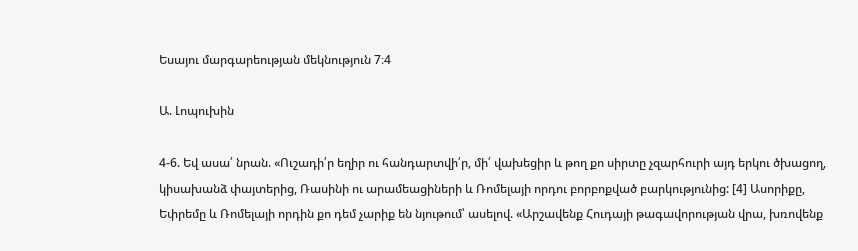Եսայու մարգարեության մեկնություն 7։4

Ա. Լոպուխին

4-6. Եվ ասա՛ նրան. «Ուշադի՛ր եղիր ու հանդարտվի՛ր, մի՛ վախեցիր և թող քո սիրտը չզարհուրի այդ երկու ծխացող, կիսախանձ փայտերից, Ռասինի ու արամեացիների և Ռոմելայի որդու բորբոքված բարկությունից: [4] Ասորիքը, Եփրեմը և Ռոմելայի որդին քո դեմ չարիք են նյութում՝ ասելով. «Արշավենք Հուդայի թագավորության վրա, խռովենք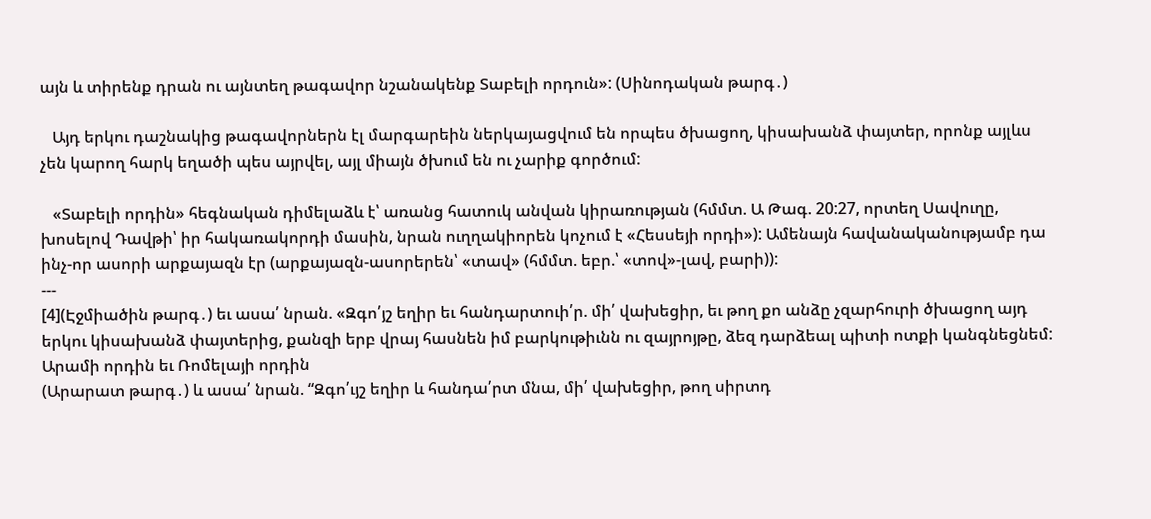այն և տիրենք դրան ու այնտեղ թագավոր նշանակենք Տաբելի որդուն»: (Սինոդական թարգ․)

   Այդ երկու դաշնակից թագավորներն էլ մարգարեին ներկայացվում են որպես ծխացող, կիսախանձ փայտեր, որոնք այլևս չեն կարող հարկ եղածի պես այրվել, այլ միայն ծխում են ու չարիք գործում:

   «Տաբելի որդին» հեգնական դիմելաձև է՝ առանց հատուկ անվան կիրառության (հմմտ. Ա Թագ. 20:27, որտեղ Սավուղը, խոսելով Դավթի՝ իր հակառակորդի մասին, նրան ուղղակիորեն կոչում է «Հեսսեյի որդի»): Ամենայն հավանականությամբ դա ինչ-որ ասորի արքայազն էր (արքայազն-ասորերեն՝ «տավ» (հմմտ. եբր.՝ «տով»-լավ, բարի)):
---
[4](Էջմիածին թարգ․) եւ ասա՛ նրան. «Զգո՛յշ եղիր եւ հանդարտուի՛ր. մի՛ վախեցիր, եւ թող քո անձը չզարհուրի ծխացող այդ երկու կիսախանձ փայտերից, քանզի երբ վրայ հասնեն իմ բարկութիւնն ու զայրոյթը, ձեզ դարձեալ պիտի ոտքի կանգնեցնեմ: Արամի որդին եւ Ռոմելայի որդին
(Արարատ թարգ․) և ասա՛ նրան. “Զգո՛ւյշ եղիր և հանդա՛րտ մնա, մի՛ վախեցիր, թող սիրտդ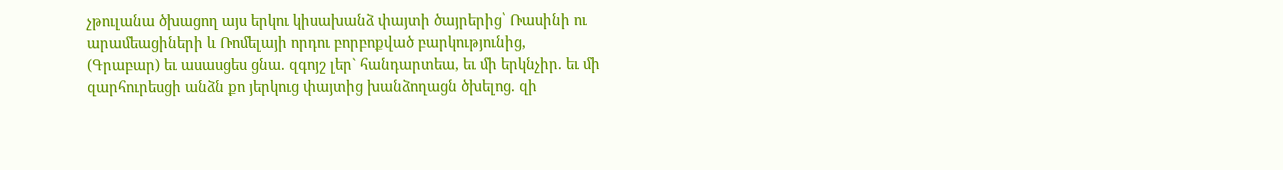չթուլանա ծխացող այս երկու կիսախանձ փայտի ծայրերից՝ Ռասինի ու արամեացիների և Ռոմելայի որդու բորբոքված բարկությունից,
(Գրաբար) եւ ասասցես ցնա. զգոյշ լեր` հանդարտեա, եւ մի երկնչիր. եւ մի զարհուրեսցի անձն քո յերկուց փայտից խանձողացն ծխելոց. զի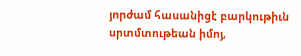յորժամ հասանիցէ բարկութիւն սրտմտութեան իմոյ,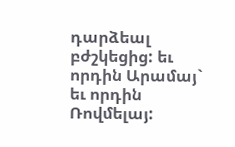դարձեալ բժշկեցից: եւ որդին Արամայ` եւ որդին Ռովմելայ: